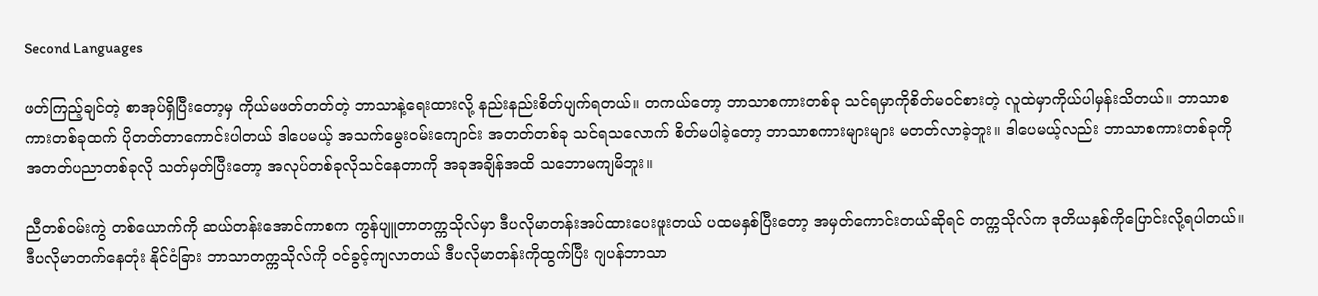Second Languages

ဖတ်ကြည့်ချင်တဲ့ စာအုပ်ရှိပြီးတော့မှ ကိုယ်မဖတ်တတ်တဲ့ ဘာသာနဲ့ရေးထားလို့ နည်းနည်းစိတ်ပျက်ရတယ်။ တကယ်တော့ ဘာသာစကားတစ်ခု သင်ရမှာကိုစိတ်မဝင်စားတဲ့ လူထဲမှာကိုယ်ပါမှန်းသိတယ်။ ဘာသာစကားတစ်ခုထက် ပိုတတ်တာကောင်းပါတယ် ဒါပေမယ့် အသက်မွေးဝမ်းကျောင်း အတတ်တစ်ခု သင်ရသလောက် စိတ်မပါခဲ့တော့ ဘာသာစကားများများ မတတ်လာခဲ့ဘူး။ ဒါပေမယ့်လည်း ဘာသာစကားတစ်ခုကို အတတ်ပညာတစ်ခုလို သတ်မှတ်ပြီးတော့ အလုပ်တစ်ခုလိုသင်နေတာကို အခုအချိန်အထိ သဘောမကျမိဘူး။

ညီတစ်ဝမ်းကွဲ တစ်ယောက်ကို ဆယ်တန်းအောင်ကာစက ကွန်ပျူတာတက္ကသိုလ်မှာ ဒီပလိုမာတန်းအပ်ထားပေးဖူးတယ် ပထမနှစ်ပြီးတော့ အမှတ်ကောင်းတယ်ဆိုရင် တက္ကသိုလ်က ဒုတိယနှစ်ကိုပြောင်းလို့ရပါတယ်။ ဒီပလိုမာတက်နေတုံး နိုင်ငံခြား ဘာသာတက္ကသိုလ်ကို ဝင်ခွင့်ကျလာတယ် ဒီပလိုမာတန်းကိုထွက်ပြီး ဂျပန်ဘာသာ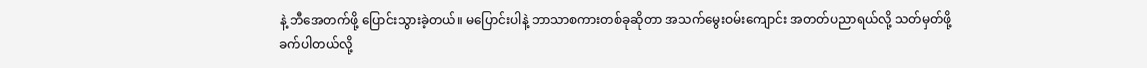နဲ့ ဘီအေတက်ဖို့ ပြောင်းသွားခဲ့တယ်။ မပြောင်းပါနဲ့ ဘာသာစကားတစ်ခုဆိုတာ အသက်မွေးဝမ်းကျောင်း အတတ်ပညာရယ်လို့ သတ်မှတ်ဖို့ ခက်ပါတယ်လို့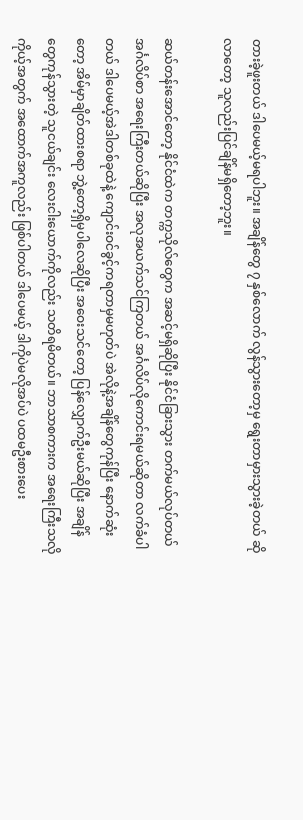တားခဲ့ဖူးတယ် ဒါပေမယ့်မရပါဘူး။ အချိန်တွေ ၇ နှစ်လောက် လွန်သွားတော့မှ ရွေးတာမှားသွားခဲ့တယ် ဆိုလာတော့ သူလည်းပြင်ချိန်မရှိတော့ဘူး။

ဆယ်တန်းအောင်တော့ နိုင်ငံထဲက တက္ကသိုလ်တွေက အဆင့်မရှိဆိုပြီး နိုင်ငံခြားသွား တက်မယ်လုပ်တယ် အင်္ဂလိပ်စာ အရေးကြီးတယ်ဆိုပြီး အလုအယက်သင်ကြတယ် အင်္ဂလိပ်လိုကောင်းရမယ်ဆိုတာ လက်ခံပါတယ် ဒါပေမယ့်အဲဒါတစ်ခုထဲနဲ့ ကျောင်းဝင်ခွင့်ကရတာမှမဟုတ်ပဲ အဲလိုနဲ့အချိန်တွေကုန်ပြီး နောက်ဆုံးတော့ အိမ်မှာချိတ်ထားစရာ ဘွဲ့တော့ရှိမှပါလေဆိုပြီး အဝေးသင်တော့ ပြန်လျှောက်ဦးမယ်ဆိုပြီး အချိန်တွေကုန်သွားတဲ့ သူငယ်ချင်း လေးငါးယောက်ကိုလည်း သတိရမိတယ်။ ဘာသာစကားက အရေးကြီးသလို ကိုယ့်အတွက် အထောက်အကူလည်း ဖြစ်ပါတယ် ဒါပေမယ့် ဒါကိုပဲမလိုအပ်ပဲ ပထမဦးစားပေး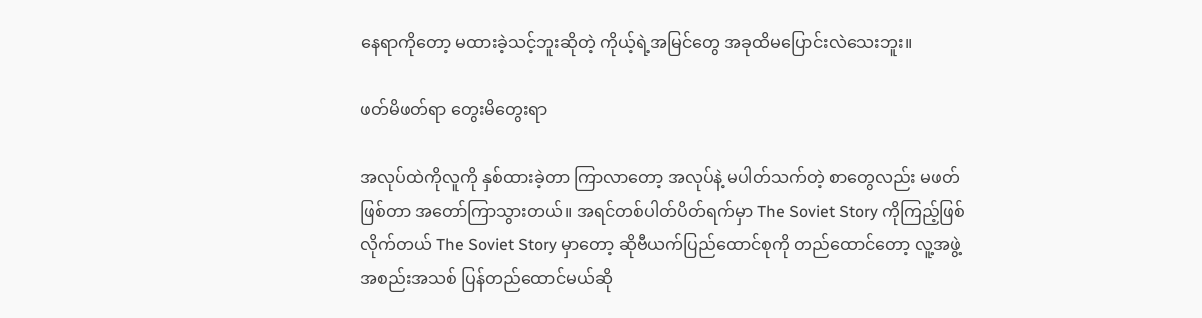နေရာကိုတော့ မထားခဲ့သင့်ဘူးဆိုတဲ့ ကိုယ့်ရဲ့အမြင်တွေ အခုထိမပြောင်းလဲသေးဘူး။

ဖတ်မိဖတ်ရာ တွေးမိတွေးရာ

အလုပ်ထဲကိုလူကို နှစ်ထားခဲ့တာ ကြာလာတော့ အလုပ်နဲ့ မပါတ်သက်တဲ့ စာတွေလည်း မဖတ်ဖြစ်တာ အတော်ကြာသွားတယ်။ အရင်တစ်ပါတ်ပိတ်ရက်မှာ The Soviet Story ကိုကြည့်ဖြစ်လိုက်တယ် The Soviet Story မှာတော့ ဆိုဗီယက်ပြည်ထောင်စုကို တည်ထောင်တော့ လူ့အဖွဲ့အစည်းအသစ် ပြန်တည်ထောင်မယ်ဆို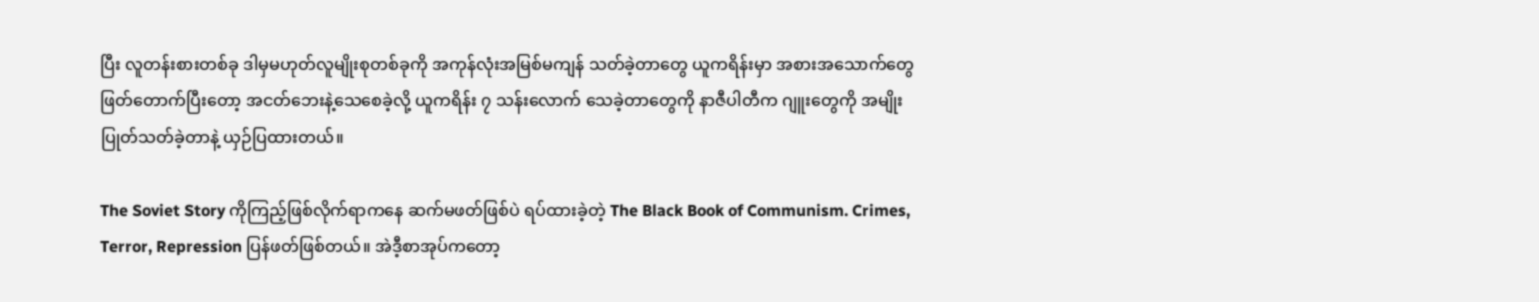ပြီး လူတန်းစားတစ်ခု ဒါမှမဟုတ်လူမျိုးစုတစ်ခုကို အကုန်လုံးအမြစ်မကျန် သတ်ခဲ့တာတွေ ယူကရိန်းမှာ အစားအသောက်တွေ ဖြတ်တောက်ပြီးတော့ အငတ်ဘေးနဲ့သေစေခဲ့လို့ ယူကရိန်း ၇ သန်းလောက် သေခဲ့တာတွေကို နာဇီပါတီက ဂျူးတွေကို အမျိုးပြုတ်သတ်ခဲ့တာနဲ့ ယှဉ်ပြထားတယ်။

The Soviet Story ကိုကြည့်ဖြစ်လိုက်ရာကနေ ဆက်မဖတ်ဖြစ်ပဲ ရပ်ထားခဲ့တဲ့ The Black Book of Communism. Crimes, Terror, Repression ပြန်ဖတ်ဖြစ်တယ်။ အဲဒီ့စာအုပ်ကတော့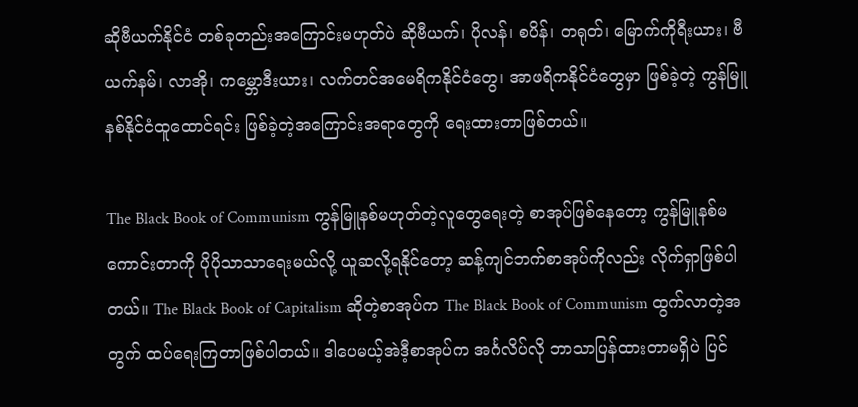ဆိုဗီယက်နိုင်ငံ တစ်ခုတည်းအကြောင်းမဟုတ်ပဲ ဆိုဗီယက်၊ ပိုလန်၊ စပိန်၊ တရုတ်၊ မြောက်ကိုရီးယား၊ ဗီယက်နမ်၊ လာအို၊ ကမ္ဘောဒီးယား၊ လက်တင်အမေရိကနိုင်ငံတွေ၊ အာဖရိကနိုင်ငံတွေမှာ ဖြစ်ခဲ့တဲ့ ကွန်မြူနစ်နိုင်ငံထူထောင်ရင်း ဖြစ်ခဲ့တဲ့အကြောင်းအရာတွေကို ရေးထားတာဖြစ်တယ်။

The Black Book of Communism ကွန်မြူနစ်မဟုတ်တဲ့လူတွေရေးတဲ့ စာအုပ်ဖြစ်နေတော့ ကွန်မြူနစ်မကောင်းတာကို ပိုပိုသာသာရေးမယ်လို့ ယူဆလို့ရနိုင်တော့ ဆန့်ကျင်ဘက်စာအုပ်ကိုလည်း လိုက်ရှာဖြစ်ပါတယ်။ The Black Book of Capitalism ဆိုတဲ့စာအုပ်က The Black Book of Communism ထွက်လာတဲ့အတွက် ထပ်ရေးကြတာဖြစ်ပါတယ်။ ဒါပေမယ့်အဲဒီ့စာအုပ်က အင်္ဂလိပ်လို ဘာသာပြန်ထားတာမရှိပဲ ပြင်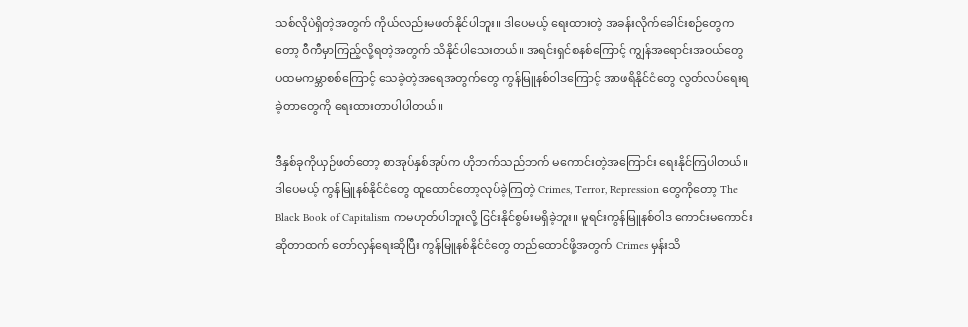သစ်လိုပဲရှိတဲ့အတွက် ကိုယ်လည်းမဖတ်နိုင်ပါဘူး။ ဒါပေမယ့် ရေးထားတဲ့ အခန်းလိုက်ခေါင်းစဉ်တွေကတော့ ဝီကီမှာကြည့်လို့ရတဲ့အတွက် သိနိုင်ပါသေးတယ်။ အရင်းရှင်စနစ်ကြောင့် ကျွန်အရောင်းအဝယ်တွေ ပထမကမ္ဘာစစ်ကြောင့် သေခဲ့တဲ့အရေအတွက်တွေ ကွန်မြူနစ်ဝါဒကြောင့် အာဖရိနိုင်ငံတွေ လွတ်လပ်ရေးရခဲ့တာတွေကို ရေးထားတာပါပါတယ်။

ဒီနှစ်ခုကိုယှဉ်ဖတ်တော့ စာအုပ်နှစ်အုပ်က ဟိုဘက်သည်ဘက် မကောင်းတဲ့အကြောင်း ရေးနိုင်ကြပါတယ်။ ဒါပေမယ့် ကွန်မြူနစ်နိုင်ငံတွေ ထူထောင်တော့လုပ်ခဲ့ကြတဲ့ Crimes, Terror, Repression တွေကိုတော့ The Black Book of Capitalism ကမဟုတ်ပါဘူးလို့ ငြင်းနိုင်စွမ်းမရှိခဲ့ဘူး။ မူရင်းကွန်မြူနစ်ဝါဒ ကောင်းမကောင်းဆိုတာထက် တော်လှန်ရေးဆိုပြီး ကွန်မြူနစ်နိုင်ငံတွေ တည်ထောင်ဖို့အတွက် Crimes မှန်းသိ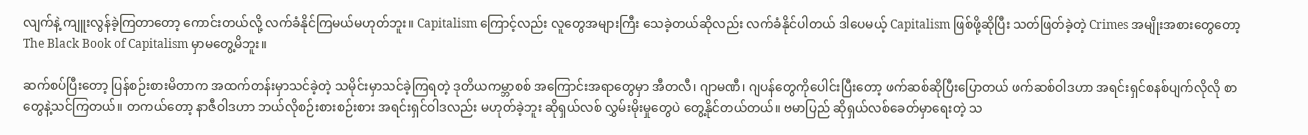လျက်နဲ့ ကျူးလွန်ခဲ့ကြတာတော့ ကောင်းတယ်လို့ လက်ခံနိုင်ကြမယ်မဟုတ်ဘူး။ Capitalism ကြောင့်လည်း လူတွေအများကြီး သေခဲ့တယ်ဆိုလည်း လက်ခံနိုင်ပါတယ် ဒါပေမယ့် Capitalism ဖြစ်ဖို့ဆိုပြီး သတ်ဖြတ်ခဲ့တဲ့ Crimes အမျိုးအစားတွေတော့ The Black Book of Capitalism မှာမတွေ့မိဘူး။

ဆက်စပ်ပြီးတော့ ပြန်စဉ်းစားမိတာက အထက်တန်းမှာသင်ခဲ့တဲ့ သမိုင်းမှာသင်ခဲ့ကြရတဲ့ ဒုတိယကမ္ဘာစစ် အကြောင်းအရာတွေမှာ အီတလီ၊ ဂျာမဏီ၊ ဂျပန်တွေကိုပေါင်းပြီးတော့ ဖက်ဆစ်ဆိုပြီးပြောတယ် ဖက်ဆစ်ဝါဒဟာ အရင်းရှင်စနစ်ပျက်လိုလို စာတွေနဲ့သင်ကြတယ်။ တကယ်တော့ နာဇီဝါဒဟာ ဘယ်လိုစဉ်းစားစဉ်းစား အရင်းရှင်ဝါဒလည်း မဟုတ်ခဲ့ဘူး ဆိုရှယ်လစ် လွှမ်းမိုးမှုတွေပဲ တွေ့နိုင်တယ်တယ်။ ဗမာပြည် ဆိုရှယ်လစ်ခေတ်မှာရေးတဲ့ သ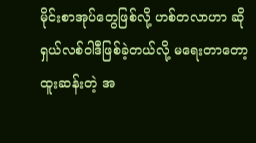မိုင်းစာအုပ်တွေဖြစ်လို့ ဟစ်တလာဟာ ဆိုရှယ်လစ်ဝါဒီဖြစ်ခဲ့တယ်လို့ မရေးတာတော့ ထူးဆန်းတဲ့ အ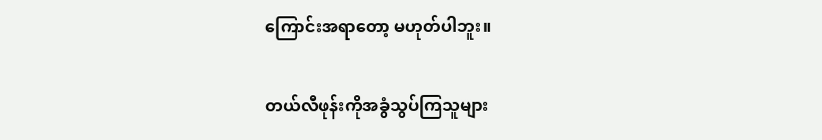ကြောင်းအရာတော့ မဟုတ်ပါဘူး။

တယ်လီဖုန်းကိုအခွံသွပ်ကြသူများ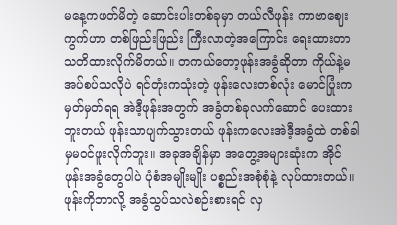မနေ့ကဖတ်မိတဲ့ ဆောင်းပါးတစ်ခုမှာ တယ်လီဖုန်း ကာဗာဈေးကွက်ဟာ တစ်ဖြည်းဖြည်း ကြီးလာတဲ့အကြောင်း ရေးထားတာ သတိထားလိုက်မိတယ်။ တကယ်တော့ဖုန်းအခွံဆိုတာ ကိုယ်နဲ့မအပ်စပ်သလိုပဲ ရင်တုံးကသုံးတဲ့ ဖုန်းလေးတစ်လုံး မောင်ပြုံးက မှတ်မှတ်ရရ အဲဒီ့ဖုန်းအတွက် အခွံတစ်ခုလက်ဆောင် ပေးထားဘူးတယ် ဖုန်းသာပျက်သွားတယ် ဖုန်းကလေးအဲဒီ့အခွံထဲ တစ်ခါမှမဝင်ဖူးလိုက်ဘူး။ အခုအချိန်မှာ အတွေ့အများဆုံးက အိုင်ဖုန်းအခွံတွေပါပဲ ပုံစံအမျိုးမျိုး ပစ္စည်းအစုံစုံနဲ့ လုပ်ထားတယ်။ ဖုန်းကိုဘာလို့ အခွံသွပ်သလဲစဉ်းစားရင် လှ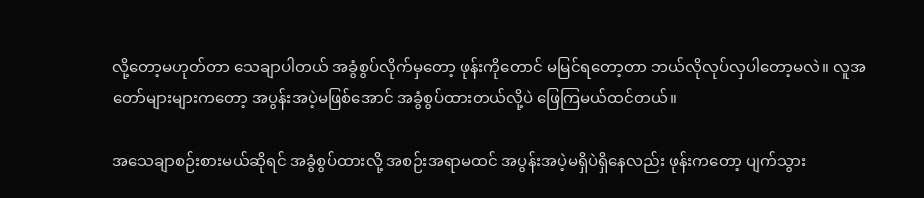လို့တော့မဟုတ်တာ သေချာပါတယ် အခွံစွပ်လိုက်မှတော့ ဖုန်းကိုတောင် မမြင်ရတော့တာ ဘယ်လိုလုပ်လှပါတော့မလဲ။ လူအတော်များများကတော့ အပွန်းအပဲ့မဖြစ်အောင် အခွံစွပ်ထားတယ်လို့ပဲ ဖြေကြမယ်ထင်တယ်။

အသေချာစဉ်းစားမယ်ဆိုရင် အခွံစွပ်ထားလို့ အစဉ်းအရာမထင် အပွန်းအပဲ့မရှိပဲရှိနေလည်း ဖုန်းကတော့ ပျက်သွား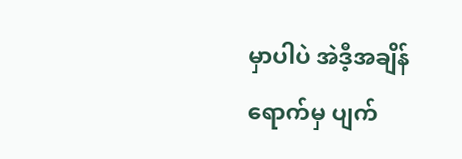မှာပါပဲ အဲဒီ့အချိန်ရောက်မှ ပျက်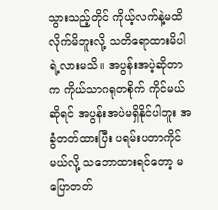သွားသည့်တိုင် ကိုယ့်လက်နဲ့မထိလိုက်မိဘူးလို့ သတိရောထားမိပါရဲ့လားမသိ။ အပွန်းအပဲ့ဆိုတာက ကိုယ်သာဂရုတစိုက် ကိုင်မယ်ဆိုရင် အပွန်းအပဲမရှိနိုင်ပါဘူး အခွံတတ်ထားပြီး ပရမ်းပတာကိုင်မယ်လို့ သဘောထားရင်တော့ မပြောတတ်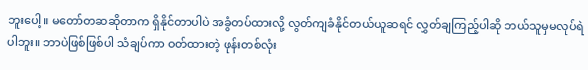ဘူးပေါ့။ မတော်တဆဆိုတာက ရှိနိုင်တာပါပဲ အခွံတပ်ထားလို့ လွတ်ကျခံနိုင်တယ်ယူဆရင် လွှတ်ချကြည့်ပါဆို ဘယ်သူမှမလုပ်ရဲပါဘူး။ ဘာပဲဖြစ်ဖြစ်ပါ သံချပ်ကာ ဝတ်ထားတဲ့ ဖုန်းတစ်လုံး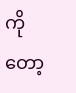ကိုတော့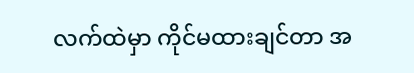လက်ထဲမှာ ကိုင်မထားချင်တာ အ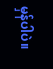မှန်ပါပဲ။